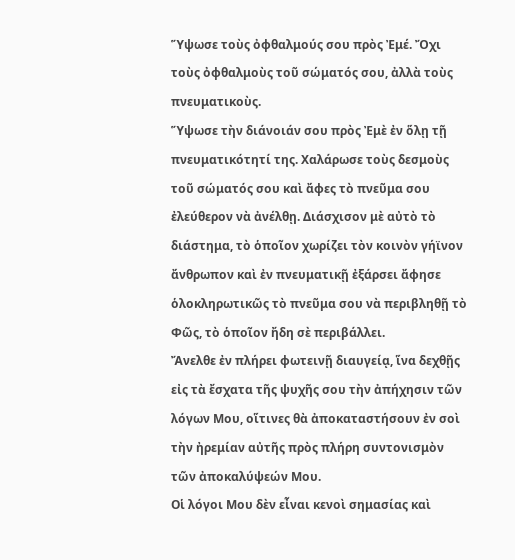Ὕψωσε τοὺς ὀφθαλμούς σου πρὸς Ἐμέ. Ὄχι τοὺς ὀφθαλμοὺς τοῦ σώματός σου, ἀλλὰ τοὺς πνευματικοὺς.
Ὕψωσε τὴν διάνοιάν σου πρὸς Ἐμὲ ἐν ὅλῃ τῇ πνευματικότητί της. Χαλάρωσε τοὺς δεσμοὺς τοῦ σώματός σου καὶ ἄφες τὸ πνεῦμα σου ἐλεύθερον νὰ ἀνέλθῃ. Διάσχισον μὲ αὐτὸ τὸ διάστημα, τὸ ὁποῖον χωρίζει τὸν κοινὸν γήϊνον ἄνθρωπον καὶ ἐν πνευματικῇ ἐξάρσει ἄφησε ὁλοκληρωτικῶς τὸ πνεῦμα σου νὰ περιβληθῇ τὸ Φῶς, τὸ ὁποῖον ἤδη σὲ περιβάλλει.
Ἄνελθε ἐν πλήρει φωτεινῇ διαυγείᾳ, ἵνα δεχθῇς εἰς τὰ ἔσχατα τῆς ψυχῆς σου τὴν ἀπήχησιν τῶν λόγων Μου, οἵτινες θὰ ἀποκαταστήσουν ἐν σοὶ τὴν ἠρεμίαν αὐτῆς πρὸς πλήρη συντονισμὸν τῶν ἀποκαλύψεών Μου.
Οἱ λόγοι Μου δὲν εἶναι κενοὶ σημασίας καὶ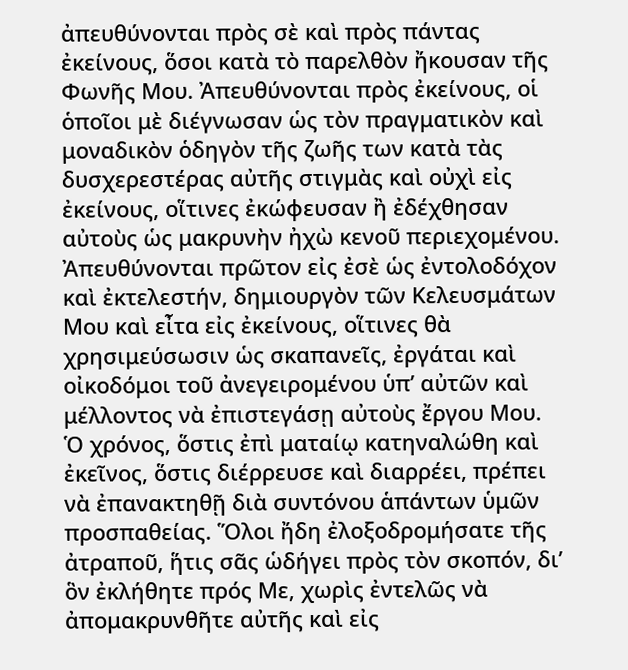ἀπευθύνονται πρὸς σὲ καὶ πρὸς πάντας ἐκείνους, ὅσοι κατὰ τὸ παρελθὸν ἤκουσαν τῆς Φωνῆς Μου. Ἀπευθύνονται πρὸς ἐκείνους, οἱ ὁποῖοι μὲ διέγνωσαν ὡς τὸν πραγματικὸν καὶ μοναδικὸν ὁδηγὸν τῆς ζωῆς των κατὰ τὰς δυσχερεστέρας αὐτῆς στιγμὰς καὶ οὐχὶ εἰς ἐκείνους, οἵτινες ἐκώφευσαν ἢ ἐδέχθησαν αὐτοὺς ὡς μακρυνὴν ἠχὼ κενοῦ περιεχομένου.
Ἀπευθύνονται πρῶτον εἰς ἐσὲ ὡς ἐντολοδόχον καὶ ἐκτελεστήν, δημιουργὸν τῶν Κελευσμάτων Μου καὶ εἶτα εἰς ἐκείνους, οἵτινες θὰ χρησιμεύσωσιν ὡς σκαπανεῖς, ἐργάται καὶ οἰκοδόμοι τοῦ ἀνεγειρομένου ὑπ’ αὐτῶν καὶ μέλλοντος νὰ ἐπιστεγάσῃ αὐτοὺς ἔργου Μου.
Ὁ χρόνος, ὅστις ἐπὶ ματαίῳ κατηναλώθη καὶ ἐκεῖνος, ὅστις διέρρευσε καὶ διαρρέει, πρέπει νὰ ἐπανακτηθῇ διὰ συντόνου ἁπάντων ὑμῶν προσπαθείας. Ὅλοι ἤδη ἐλοξοδρομήσατε τῆς ἀτραποῦ, ἥτις σᾶς ὡδήγει πρὸς τὸν σκοπόν, δι’ ὃν ἐκλήθητε πρός Με, χωρὶς ἐντελῶς νὰ ἀπομακρυνθῆτε αὐτῆς καὶ εἰς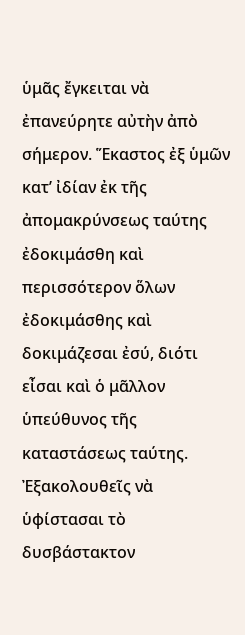ὑμᾶς ἔγκειται νὰ ἐπανεύρητε αὐτὴν ἀπὸ σήμερον. Ἕκαστος ἐξ ὑμῶν κατ’ ἰδίαν ἐκ τῆς ἀπομακρύνσεως ταύτης ἐδοκιμάσθη καὶ περισσότερον ὅλων ἐδοκιμάσθης καὶ δοκιμάζεσαι ἐσύ, διότι εἶσαι καὶ ὁ μᾶλλον ὑπεύθυνος τῆς καταστάσεως ταύτης.
Ἐξακολουθεῖς νὰ ὑφίστασαι τὸ δυσβάστακτον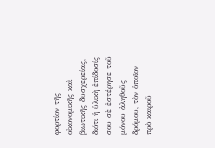φορτίον τῆς οἰκονομικῆς καὶ βιωτικῆς δυσχερείας, διότι ἡ ὑλικὴ ἐπίδοσίς σου σὲ ἐστέρησε τοῦ μόνου ἀληθοῦς δρόμου, τὸν ὁποῖον πρὸ καιροῦ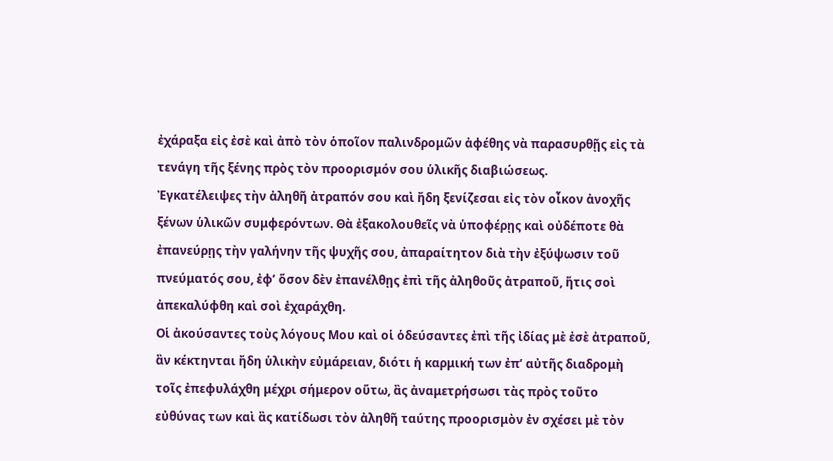ἐχάραξα εἰς ἐσὲ καὶ ἀπὸ τὸν ὁποῖον παλινδρομῶν ἀφέθης νὰ παρασυρθῇς εἰς τὰ τενάγη τῆς ξένης πρὸς τὸν προορισμόν σου ὑλικῆς διαβιώσεως.
Ἐγκατέλειψες τὴν ἀληθῆ ἀτραπόν σου καὶ ἤδη ξενίζεσαι εἰς τὸν οἶκον ἀνοχῆς ξένων ὑλικῶν συμφερόντων. Θὰ ἐξακολουθεῖς νὰ ὑποφέρῃς καὶ οὐδέποτε θὰ ἐπανεύρῃς τὴν γαλήνην τῆς ψυχῆς σου, ἀπαραίτητον διὰ τὴν ἐξύψωσιν τοῦ πνεύματός σου, ἐφ’ ὅσον δὲν ἐπανέλθῃς ἐπὶ τῆς ἀληθοῦς ἀτραποῦ, ἥτις σοὶ ἀπεκαλύφθη καὶ σοὶ ἐχαράχθη.
Οἱ ἀκούσαντες τοὺς λόγους Μου καὶ οἱ ὁδεύσαντες ἐπὶ τῆς ἰδίας μὲ ἐσὲ ἀτραποῦ, ἂν κέκτηνται ἤδη ὑλικὴν εὐμάρειαν, διότι ἡ καρμική των ἐπ’ αὐτῆς διαδρομὴ τοῖς ἐπεφυλάχθη μέχρι σήμερον οὕτω, ἂς ἀναμετρήσωσι τὰς πρὸς τοῦτο εὐθύνας των καὶ ἂς κατίδωσι τὸν ἀληθῆ ταύτης προορισμὸν ἐν σχέσει μὲ τὸν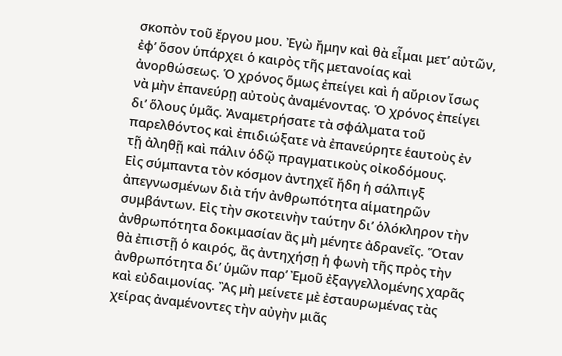σκοπὸν τοῦ ἔργου μου. Ἐγὼ ἤμην καὶ θὰ εἶμαι μετ’ αὐτῶν, ἐφ’ ὅσον ὑπάρχει ὁ καιρὸς τῆς μετανοίας καὶ ἀνορθώσεως. Ὁ χρόνος ὅμως ἐπείγει καὶ ἡ αὔριον ἴσως νὰ μὴν ἐπανεύρῃ αὐτοὺς ἀναμένοντας. Ὁ χρόνος ἐπείγει δι’ ὅλους ὑμᾶς. Ἀναμετρήσατε τὰ σφάλματα τοῦ παρελθόντος καὶ ἐπιδιώξατε νὰ ἐπανεύρητε ἑαυτοὺς ἐν τῇ ἀληθῇ καὶ πάλιν ὁδῷ πραγματικοὺς οἰκοδόμους.
Εἰς σύμπαντα τὸν κόσμον ἀντηχεῖ ἤδη ἡ σάλπιγξ ἀπεγνωσμένων διὰ τήν ἀνθρωπότητα αἱματηρῶν συμβάντων. Εἰς τὴν σκοτεινὴν ταύτην δι’ ὁλόκληρον τὴν ἀνθρωπότητα δοκιμασίαν ἂς μὴ μένητε ἀδρανεῖς. Ὅταν θὰ ἐπιστῇ ὁ καιρός, ἂς ἀντηχήσῃ ἡ φωνὴ τῆς πρὸς τὴν ἀνθρωπότητα δι’ ὑμῶν παρ’ Ἐμοῦ ἐξαγγελλομένης χαρᾶς καὶ εὐδαιμονίας. Ἂς μὴ μείνετε μὲ ἐσταυρωμένας τὰς χείρας ἀναμένοντες τὴν αὐγὴν μιᾶς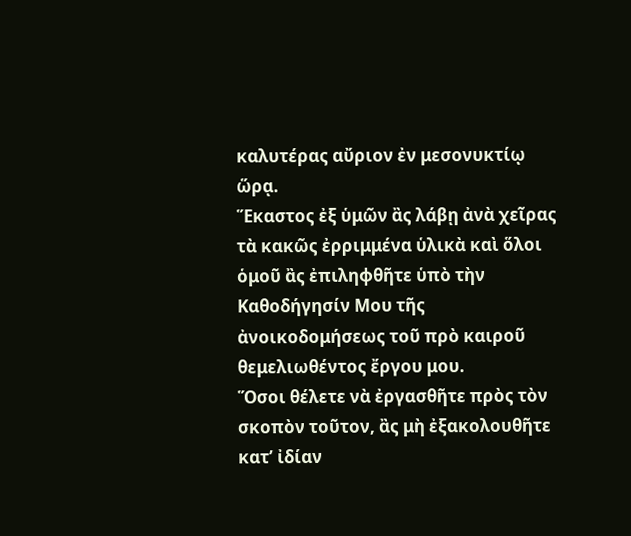καλυτέρας αὔριον ἐν μεσονυκτίῳ ὥρᾳ.
Ἕκαστος ἐξ ὑμῶν ἂς λάβῃ ἀνὰ χεῖρας τὰ κακῶς ἐρριμμένα ὑλικὰ καὶ ὅλοι ὁμοῦ ἂς ἐπιληφθῆτε ὑπὸ τὴν Καθοδήγησίν Μου τῆς ἀνοικοδομήσεως τοῦ πρὸ καιροῦ θεμελιωθέντος ἔργου μου.
Ὅσοι θέλετε νὰ ἐργασθῆτε πρὸς τὸν σκοπὸν τοῦτον, ἂς μὴ ἐξακολουθῆτε κατ’ ἰδίαν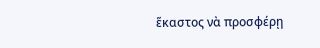ἕκαστος νὰ προσφέρῃ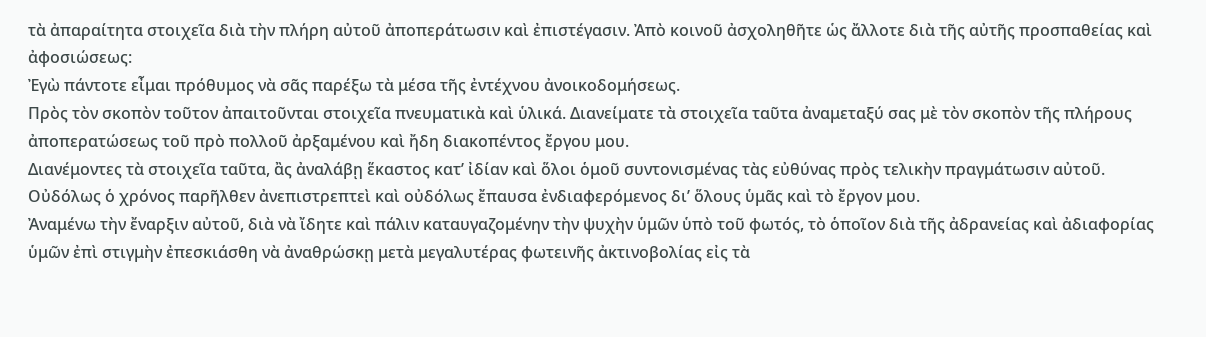τὰ ἀπαραίτητα στοιχεῖα διὰ τὴν πλήρη αὐτοῦ ἀποπεράτωσιν καὶ ἐπιστέγασιν. Ἀπὸ κοινοῦ ἀσχοληθῆτε ὡς ἄλλοτε διὰ τῆς αὐτῆς προσπαθείας καὶ ἀφοσιώσεως:
Ἐγὼ πάντοτε εἶμαι πρόθυμος νὰ σᾶς παρέξω τὰ μέσα τῆς ἐντέχνου ἀνοικοδομήσεως.
Πρὸς τὸν σκοπὸν τοῦτον ἀπαιτοῦνται στοιχεῖα πνευματικὰ καὶ ὑλικά. Διανείματε τὰ στοιχεῖα ταῦτα ἀναμεταξύ σας μὲ τὸν σκοπὸν τῆς πλήρους ἀποπερατώσεως τοῦ πρὸ πολλοῦ ἀρξαμένου καὶ ἤδη διακοπέντος ἔργου μου.
Διανέμοντες τὰ στοιχεῖα ταῦτα, ἂς ἀναλάβῃ ἕκαστος κατ’ ἰδίαν καὶ ὅλοι ὁμοῦ συντονισμένας τὰς εὐθύνας πρὸς τελικὴν πραγμάτωσιν αὐτοῦ.
Οὐδόλως ὁ χρόνος παρῆλθεν ἀνεπιστρεπτεὶ καὶ οὐδόλως ἔπαυσα ἐνδιαφερόμενος δι’ ὅλους ὑμᾶς καὶ τὸ ἔργον μου.
Ἀναμένω τὴν ἔναρξιν αὐτοῦ, διὰ νὰ ἴδητε καὶ πάλιν καταυγαζομένην τὴν ψυχὴν ὑμῶν ὑπὸ τοῦ φωτός, τὸ ὁποῖον διὰ τῆς ἀδρανείας καὶ ἀδιαφορίας ὑμῶν ἐπὶ στιγμὴν ἐπεσκιάσθη νὰ ἀναθρώσκῃ μετὰ μεγαλυτέρας φωτεινῆς ἀκτινοβολίας εἰς τὰ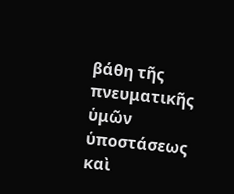βάθη τῆς πνευματικῆς ὑμῶν ὑποστάσεως καὶ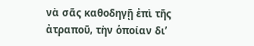νὰ σᾶς καθοδηγῇ ἐπὶ τῆς ἀτραποῦ, τὴν ὁποίαν δι’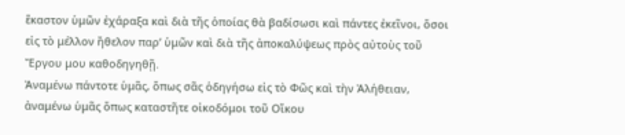ἕκαστον ὑμῶν ἐχάραξα καὶ διὰ τῆς ὁποίας θὰ βαδίσωσι καὶ πάντες ἐκεῖνοι, ὅσοι εἰς τὸ μέλλον ἤθελον παρ’ ὑμῶν καὶ διὰ τῆς ἀποκαλύψεως πρὸς αὐτοὺς τοῦ Ἔργου μου καθοδηγηθῇ.
Ἀναμένω πάντοτε ὑμᾶς, ὅπως σᾶς ὁδηγήσω εἰς τὸ Φῶς καὶ τὴν Ἀλήθειαν, ἀναμένω ὑμᾶς ὅπως καταστῆτε οἰκοδόμοι τοῦ Οἴκου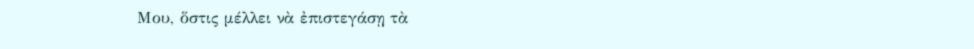Μου, ὅστις μέλλει νὰ ἐπιστεγάσῃ τὰ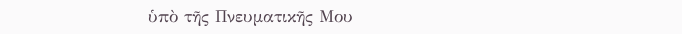ὑπὸ τῆς Πνευματικῆς Μου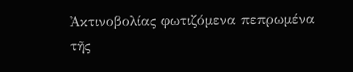Ἀκτινοβολίας φωτιζόμενα πεπρωμένα τῆς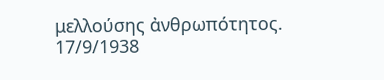μελλούσης ἀνθρωπότητος.
17/9/1938